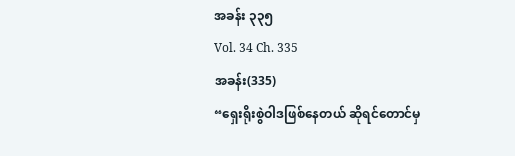အခန်း ၃၃၅
Vol. 34 Ch. 335
အခန်း(335)
“ရှေးရိုးစွဲဝါဒဖြစ်နေတယ် ဆိုရင်တောင်မှ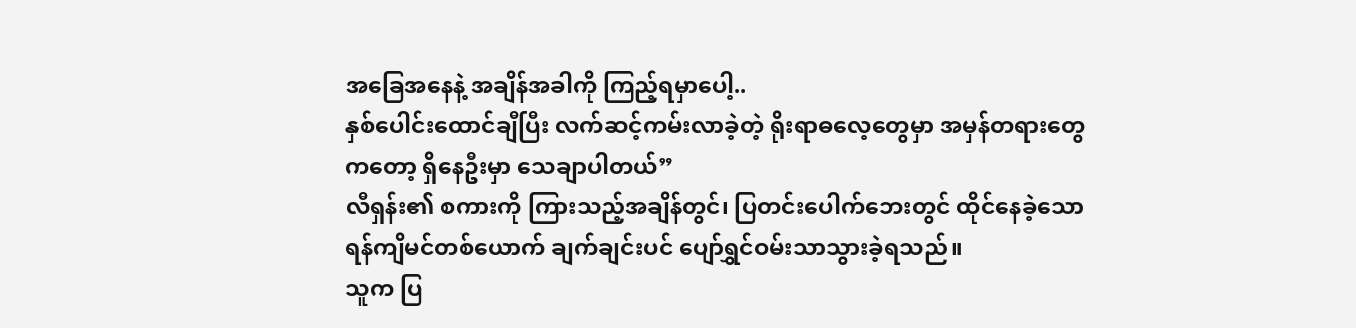အခြေအနေနဲ့ အချိန်အခါကို ကြည့်ရမှာပေါ့..
နှစ်ပေါင်းထောင်ချီပြီး လက်ဆင့်ကမ်းလာခဲ့တဲ့ ရိုးရာဓလေ့တွေမှာ အမှန်တရားတွေကတော့ ရှိနေဦးမှာ သေချာပါတယ်”
လီရှန်း၏ စကားကို ကြားသည့်အချိန်တွင်၊ ပြတင်းပေါက်ဘေးတွင် ထိုင်နေခဲ့သော ရန်ကျိမင်တစ်ယောက် ချက်ချင်းပင် ပျော်ရွှင်ဝမ်းသာသွားခဲ့ရသည်။
သူက ပြ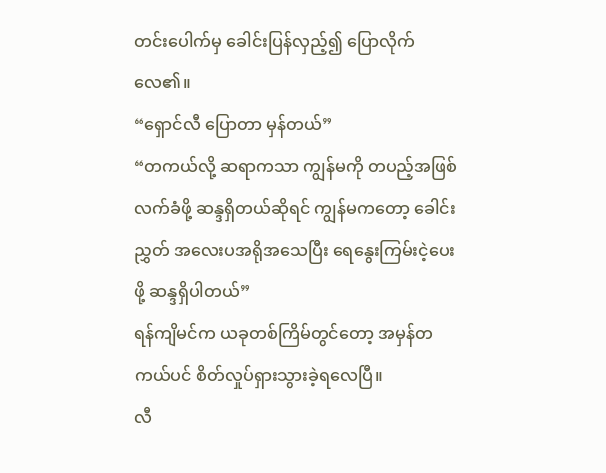တင်းပေါက်မှ ခေါင်းပြန်လှည့်၍ ပြောလိုက်လေ၏။
“ရှောင်လီ ပြောတာ မှန်တယ်”
“တကယ်လို့ ဆရာကသာ ကျွန်မကို တပည့်အဖြစ် လက်ခံဖို့ ဆန္ဒရှိတယ်ဆိုရင် ကျွန်မကတော့ ခေါင်းညွှတ် အလေးပအရိုအသေပြီး ရေနွေးကြမ်းငဲ့ပေးဖို့ ဆန္ဒရှိပါတယ်”
ရန်ကျိမင်က ယခုတစ်ကြိမ်တွင်တော့ အမှန်တကယ်ပင် စိတ်လှုပ်ရှားသွားခဲ့ရလေပြီ။
လီ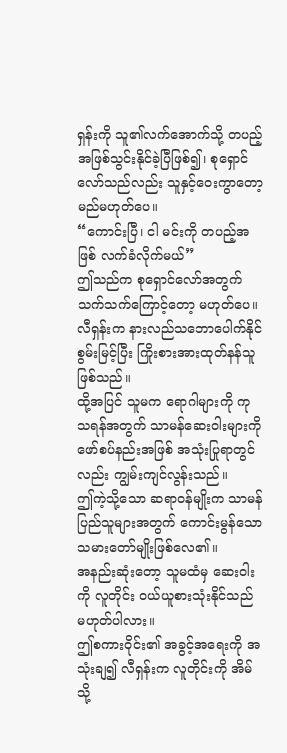ရှန်းကို သူ၏လက်အောက်သို့ တပည့်အဖြစ်သွင်းနိုင်ခဲ့ပြီဖြစ်၍၊ စုရှောင်လော်သည်လည်း သူနှင့်ဝေးကွာတော့မည်မဟုတ်ပေ။
“ကောင်းပြီ၊ ငါ မင်းကို တပည့်အဖြစ် လက်ခံလိုက်မယ်”
ဤသည်က စုရှောင်လော်အတွက် သက်သက်ကြောင့်တော့ မဟုတ်ပေ။
လီရှန်းက နားလည်သဘောပေါက်နိုင်စွမ်းမြင့်ပြီး ကြိုးစားအားထုတ်နန်သူ ဖြစ်သည်။
ထို့အပြင် သူမက ရောဂါများကို ကုသရန်အတွက် သာမန်ဆေးဝါးများကို ဖော်စပ်နည်းအဖြစ် အသုံးပြုရာတွင်လည်း ကျွမ်းကျင်လွန်းသည်။
ဤကဲ့သို့သော ဆရာဝန်မျိုးက သာမန်ပြည်သူများအတွက် ကောင်းမွန်သောသမားတော်မျိုးဖြစ်လေ၏။
အနည်းဆုံးတော့ သူမထံမှ ဆေးဝါးကို လူတိုင်း ဝယ်ယူစားသုံးနိုင်သည် မဟုတ်ပါလား။
ဤစကားဝိုင်း၏ အခွင့်အရေးကို အသုံးချ၍ လီရှန်းက လူတိုင်းကို အိမ်သို့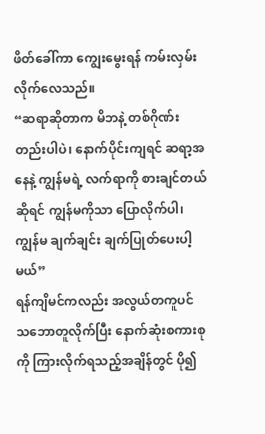ဖိတ်ခေါ်ကာ ကျွေးမွေးရန် ကမ်းလှမ်းလိုက်လေသည်။
“ဆရာဆိုတာက မိဘနဲ့ တစ်ဂိုဏ်းတည်းပါပဲ၊ နောက်ပိုင်းကျရင် ဆရာ့အနေနဲ့ ကျွန်မရဲ့ လက်ရာကို စားချင်တယ်ဆိုရင် ကျွန်မကိုသာ ပြောလိုက်ပါ၊ ကျွန်မ ချက်ချင်း ချက်ပြုတ်ပေးပါ့မယ်”
ရန်ကျိမင်ကလည်း အလွယ်တကူပင် သဘောတူလိုက်ပြီး နောက်ဆုံးစကားစုကို ကြားလိုက်ရသည့်အချိန်တွင် ပို၍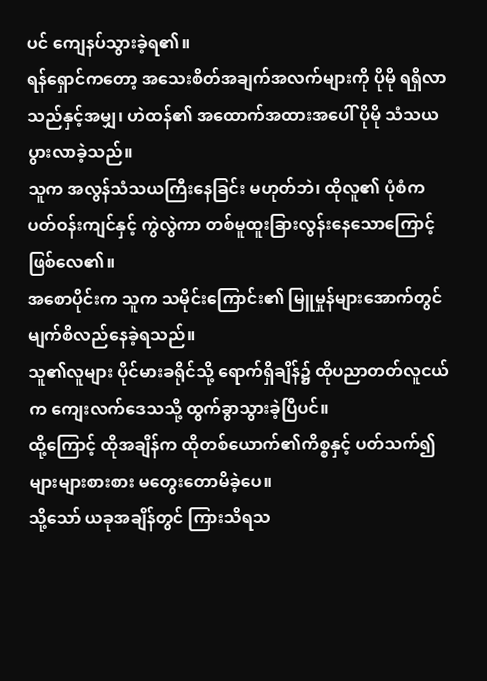ပင် ကျေနပ်သွားခဲ့ရ၏။
ရန်ရှောင်ကတော့ အသေးစိတ်အချက်အလက်များကို ပိုမို ရရှိလာသည်နှင့်အမျှ၊ ဟဲထန်၏ အထောက်အထားအပေါ် ပိုမို သံသယပွားလာခဲ့သည်။
သူက အလွန်သံသယကြီးနေခြင်း မဟုတ်ဘဲ၊ ထိုလူ၏ ပုံစံက ပတ်ဝန်းကျင်နှင့် ကွဲလွဲကာ တစ်မူထူးခြားလွန်းနေသောကြောင့် ဖြစ်လေ၏။
အစောပိုင်းက သူက သမိုင်းကြောင်း၏ မြူမှုန်များအောက်တွင် မျက်စိလည်နေခဲ့ရသည်။
သူ၏လူများ ပိုင်မားခရိုင်သို့ ရောက်ရှိချိန်၌ ထိုပညာတတ်လူငယ်က ကျေးလက်ဒေသသို့ ထွက်ခွာသွားခဲ့ပြီပင်။
ထို့ကြောင့် ထိုအချိန်က ထိုတစ်ယောက်၏ကိစ္စနှင့် ပတ်သက်၍ များများစားစား မတွေးတောမိခဲ့ပေ။
သို့သော် ယခုအချိန်တွင် ကြားသိရသ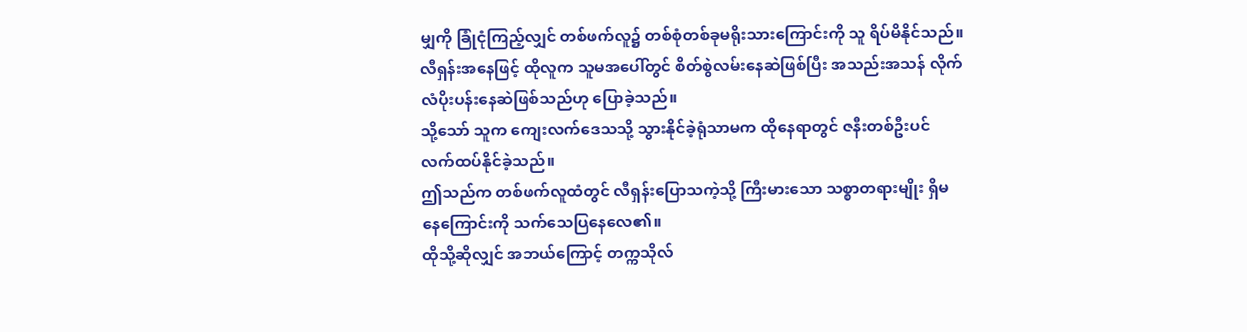မျှကို ခြုံငုံကြည့်လျှင် တစ်ဖက်လူ၌ တစ်စုံတစ်ခုမရိုးသားကြောင်းကို သူ ရိပ်မိနိုင်သည်။
လီရှန်းအနေဖြင့် ထိုလူက သူမအပေါ်တွင် စိတ်စွဲလမ်းနေဆဲဖြစ်ပြီး အသည်းအသန် လိုက်လံပိုးပန်းနေဆဲဖြစ်သည်ဟု ပြောခဲ့သည်။
သို့သော် သူက ကျေးလက်ဒေသသို့ သွားနိုင်ခဲ့ရုံသာမက ထိုနေရာတွင် ဇနီးတစ်ဦးပင် လက်ထပ်နိုင်ခဲ့သည်။
ဤသည်က တစ်ဖက်လူထံတွင် လီရှန်းပြောသကဲ့သို့ ကြီးမားသော သစ္စာတရားမျိုး ရှိမနေကြောင်းကို သက်သေပြနေလေ၏။
ထိုသို့ဆိုလျှင် အဘယ်ကြောင့် တက္ကသိုလ်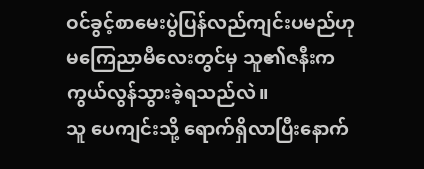ဝင်ခွင့်စာမေးပွဲပြန်လည်ကျင်းပမည်ဟု မကြေညာမီလေးတွင်မှ သူ၏ဇနီးက ကွယ်လွန်သွားခဲ့ရသည်လဲ။
သူ ပေကျင်းသို့ ရောက်ရှိလာပြီးနောက်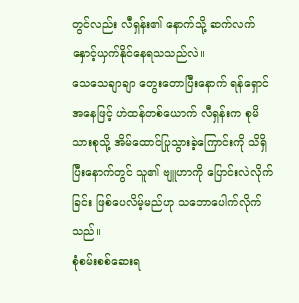တွင်လည်း လီရှန်း၏ နောက်သို့ ဆက်လက်နှောင့်ယှက်နိုင်နေရသသည်လဲ။
သေသေချာချာ တွေးတောပြီးနောက် ရန်ရှောင်အနေဖြင့် ဟဲထန်တစ်ယောက် လီရှန်းက စုမိသားစုသို့ အိမ်ထောင်ပြုသွားခဲ့ကြောင်းကို သိရှိပြီးနောက်တွင် သူ၏ ဗျူဟာကို ပြောင်းလဲလိုက်ခြင်း ဖြစ်ပေလိမ့်မည်ဟု သဘောပေါက်လိုက်သည်။
စုံစမ်းစစ်ဆေးရ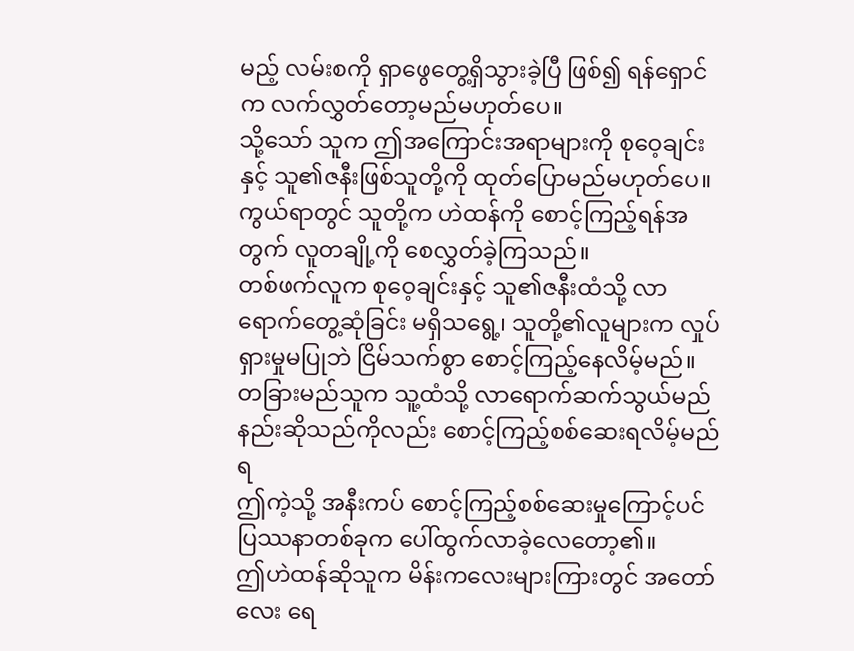မည့် လမ်းစကို ရှာဖွေတွေ့ရှိသွားခဲ့ပြီ ဖြစ်၍ ရန်ရှောင်က လက်လွှတ်တော့မည်မဟုတ်ပေ။
သို့သော် သူက ဤအကြောင်းအရာများကို စုဝေ့ချင်းနှင့် သူ၏ဇနီးဖြစ်သူတို့ကို ထုတ်ပြောမည်မဟုတ်ပေ။
ကွယ်ရာတွင် သူတို့က ဟဲထန်ကို စောင့်ကြည့်ရန်အတွက် လူတချို့ကို စေလွှတ်ခဲ့ကြသည်။
တစ်ဖက်လူက စုဝေ့ချင်းနှင့် သူ၏ဇနီးထံသို့ လာရောက်တွေ့ဆုံခြင်း မရှိသရွေ့၊ သူတို့၏လူများက လှုပ်ရှားမှုမပြုဘဲ ငြိမ်သက်စွာ စောင့်ကြည့်နေလိမ့်မည်။
တခြားမည်သူက သူ့ထံသို့ လာရောက်ဆက်သွယ်မည်နည်းဆိုသည်ကိုလည်း စောင့်ကြည့်စစ်ဆေးရလိမ့်မည်ရ
ဤကဲ့သို့ အနီးကပ် စောင့်ကြည့်စစ်ဆေးမှုကြောင့်ပင် ပြဿနာတစ်ခုက ပေါ်ထွက်လာခဲ့လေတော့၏။
ဤဟဲထန်ဆိုသူက မိန်းကလေးများကြားတွင် အတော်လေး ရေ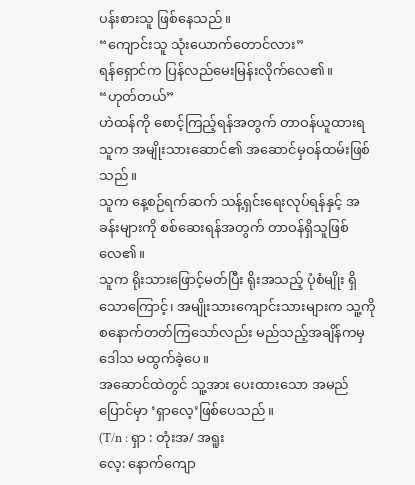ပန်းစားသူ ဖြစ်နေသည်။
“ကျောင်းသူ သုံးယောက်တောင်လား”
ရန်ရှောင်က ပြန်လည်မေးမြန်းလိုက်လေ၏။
“ဟုတ်တယ်”
ဟဲထန်ကို စောင့်ကြည့်ရန်အတွက် တာဝန်ယူထားရသူက အမျိုးသားဆောင်၏ အဆောင်မှဝန်ထမ်းဖြစ်သည်။
သူက နေ့စဉ်ရက်ဆက် သန့်ရှင်းရေးလုပ်ရန်နှင့် အခန်းများကို စစ်ဆေးရန်အတွက် တာဝန်ရှိသူဖြစ်လေ၏။
သူက ရိုးသားဖြောင့်မတ်ပြီး ရိုးအသည့် ပုံစံမျိုး ရှိသောကြောင့်၊ အမျိုးသားကျောင်းသားများက သူ့ကို စနောက်တတ်ကြသော်လည်း မည်သည့်အချိန်ကမှ ဒေါသ မထွက်ခဲ့ပေ။
အဆောင်ထဲတွင် သူ့အား ပေးထားသော အမည်ပြောင်မှာ ‘ရှာလေ့’ဖြစ်ပေသည်။
(T/n : ရှာ : တုံးအ/ အရူး
လေ့: နောက်ကျော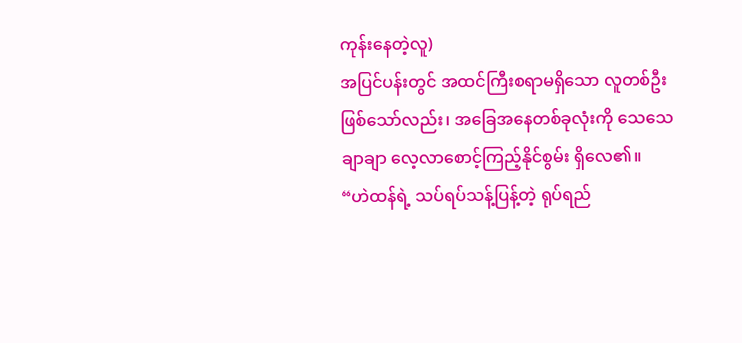ကုန်းနေတဲ့လူ)
အပြင်ပန်းတွင် အထင်ကြီးစရာမရှိသော လူတစ်ဦးဖြစ်သော်လည်း၊ အခြေအနေတစ်ခုလုံးကို သေသေချာချာ လေ့လာစောင့်ကြည့်နိုင်စွမ်း ရှိလေ၏။
“ဟဲထန်ရဲ့ သပ်ရပ်သန့်ပြန့်တဲ့ ရုပ်ရည်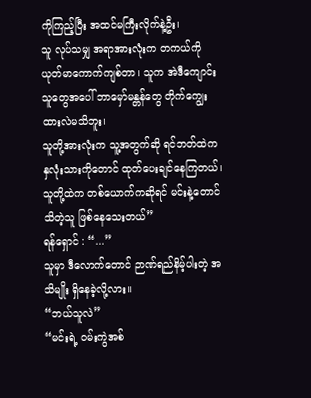ကိုကြည့်ပြီး အထင်မကြီးလိုက်နဲ့ဦး၊
သူ လုပ်သမျှ အရာအားလုံးက တကယ်ကို ယုတ်မာကောက်ကျစ်တာ၊ သူက အဲဒီကျောင်းသူတွေအပေါ် ဘာမှော်မန္တန်တွေ တိုက်ကျွေးထားလဲမသိဘူး၊
သူတို့အားလုံးက သူ့အတွက်ဆို ရင်ဘတ်ထဲက နှလုံးသားကိုတောင် ထုတ်ပေးချင်နေကြတယ်၊ သူတို့ထဲက တစ်ယောက်ကဆိုရင် မင်းနဲ့တောင် သိတဲ့သူ ဖြစ်နေသေးတယ်”
ရန်ရှောင် : “...”
သူမှာ ဒီလောက်တောင် ဉာဏ်ရည်နိမ့်ပါးတဲ့ အသိမျိုး ရှိနေခဲ့လို့လား။
“ဘယ်သူလဲ”
“မင်းရဲ့ ဝမ်းကွဲအစ်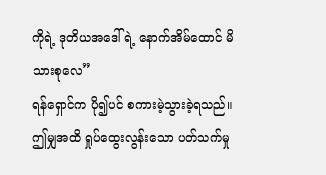ကိုရဲ့ ဒုတိယအဒေါ်ရဲ့ နောက်အိမ်ထောင် မိသားစုလေ”
ရန်ရှောင်က ပို၍ပင် စကားမဲ့သွားခဲ့ရသည်။ ဤမျှအထိ ရှုပ်ထွေးလွန်းသော ပတ်သက်မှု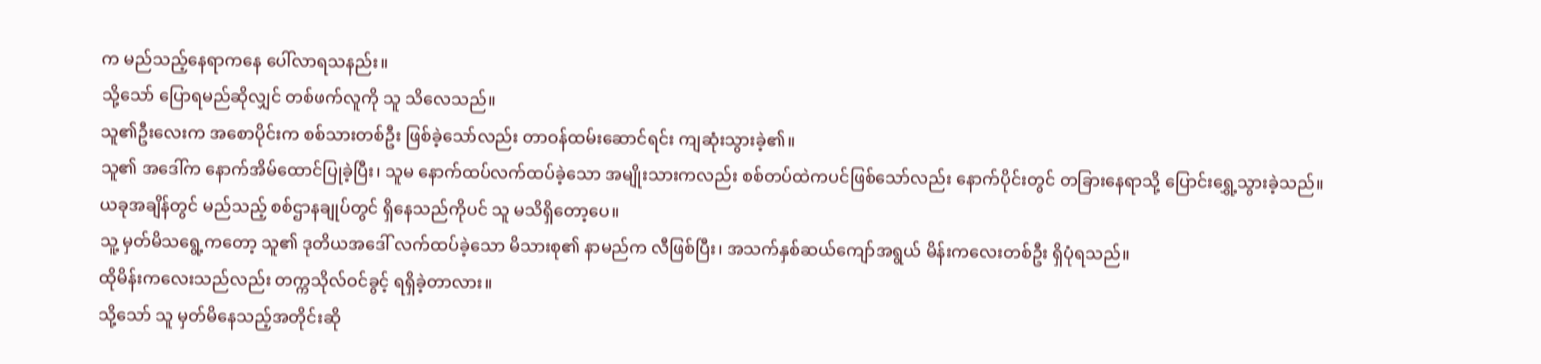က မည်သည့်နေရာကနေ ပေါ်လာရသနည်း။
သို့သော် ပြောရမည်ဆိုလျှင် တစ်ဖက်လူကို သူ သိလေသည်။
သူ၏ဦးလေးက အစောပိုင်းက စစ်သားတစ်ဦး ဖြစ်ခဲ့သော်လည်း တာဝန်ထမ်းဆောင်ရင်း ကျဆုံးသွားခဲ့၏။
သူ၏ အဒေါ်က နောက်အိမ်ထောင်ပြုခဲ့ပြီး၊ သူမ နောက်ထပ်လက်ထပ်ခဲ့သော အမျိုးသားကလည်း စစ်တပ်ထဲကပင်ဖြစ်သော်လည်း နောက်ပိုင်းတွင် တခြားနေရာသို့ ပြောင်းရွှေ့သွားခဲ့သည်။
ယခုအချိန်တွင် မည်သည့် စစ်ဌာနချုပ်တွင် ရှိနေသည်ကိုပင် သူ မသိရှိတော့ပေ။
သူ့ မှတ်မိသရွေ့ကတော့ သူ၏ ဒုတိယအဒေါ် လက်ထပ်ခဲ့သော မိသားစု၏ နာမည်က လီဖြစ်ပြီး၊ အသက်နှစ်ဆယ်ကျော်အရွယ် မိန်းကလေးတစ်ဦး ရှိပုံရသည်။
ထိုမိန်းကလေးသည်လည်း တက္ကသိုလ်ဝင်ခွင့် ရရှိခဲ့တာလား။
သို့သော် သူ မှတ်မိနေသည့်အတိုင်းဆို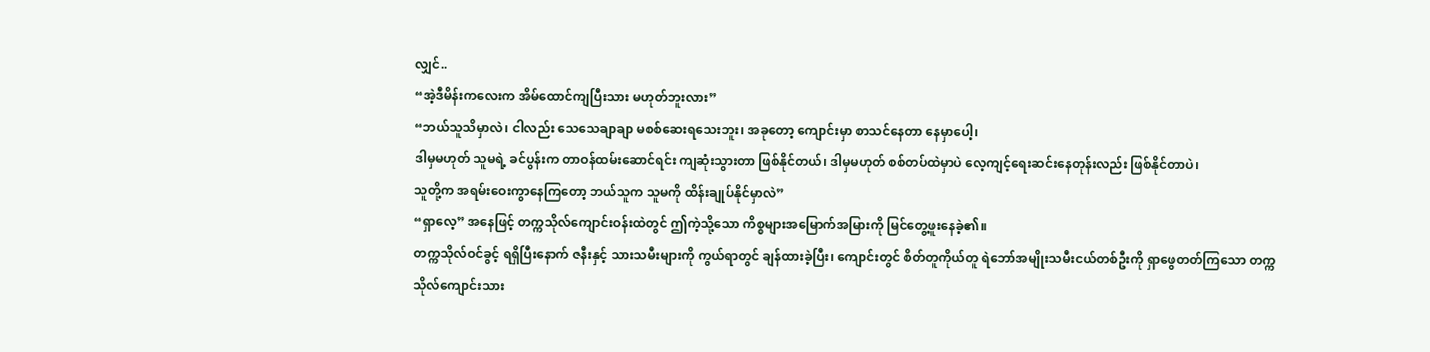လျှင်..
“အဲ့ဒီမိန်းကလေးက အိမ်ထောင်ကျပြီးသား မဟုတ်ဘူးလား”
“ဘယ်သူသိမှာလဲ၊ ငါလည်း သေသေချာချာ မစစ်ဆေးရသေးဘူး၊ အခုတော့ ကျောင်းမှာ စာသင်နေတာ နေမှာပေါ့၊
ဒါမှမဟုတ် သူမရဲ့ ခင်ပွန်းက တာဝန်ထမ်းဆောင်ရင်း ကျဆုံးသွားတာ ဖြစ်နိုင်တယ်၊ ဒါမှမဟုတ် စစ်တပ်ထဲမှာပဲ လေ့ကျင့်ရေးဆင်းနေတုန်းလည်း ဖြစ်နိုင်တာပဲ၊
သူတို့က အရမ်းဝေးကွာနေကြတော့ ဘယ်သူက သူမကို ထိန်းချုပ်နိုင်မှာလဲ”
“ရှာလေ့” အနေဖြင့် တက္ကသိုလ်ကျောင်းဝန်းထဲတွင် ဤကဲ့သို့သော ကိစ္စများအမြောက်အမြားကို မြင်တွေ့ဖူးနေခဲ့၏။
တက္ကသိုလ်ဝင်ခွင့် ရရှိပြီးနောက် ဇနီးနှင့် သားသမီးများကို ကွယ်ရာတွင် ချန်ထားခဲ့ပြီး၊ ကျောင်းတွင် စိတ်တူကိုယ်တူ ရဲဘော်အမျိုးသမီးငယ်တစ်ဦးကို ရှာဖွေတတ်ကြသော တက္ကသိုလ်ကျောင်းသား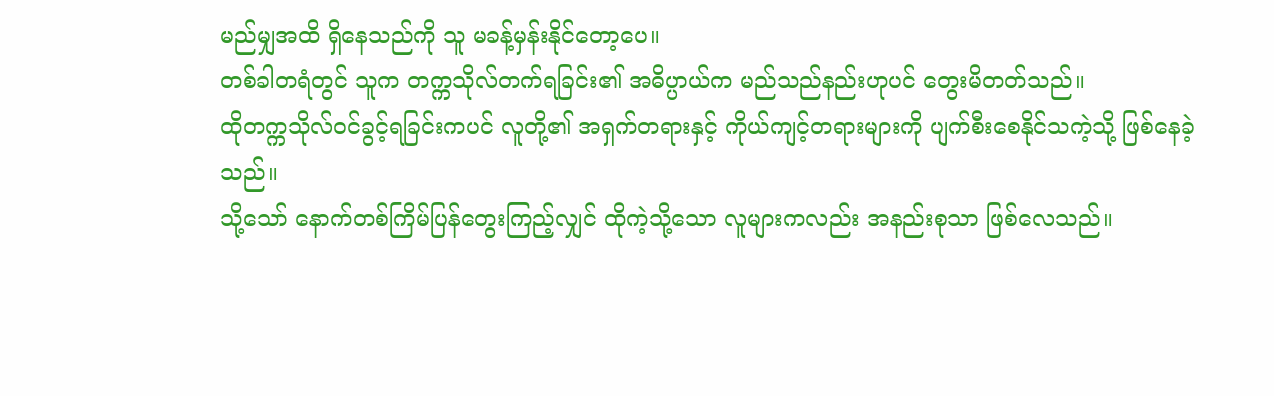မည်မျှအထိ ရှိနေသည်ကို သူ မခန့်မှန်းနိုင်တော့ပေ။
တစ်ခါတရံတွင် သူက တက္ကသိုလ်တက်ရခြင်း၏ အဓိပ္ပာယ်က မည်သည်နည်းဟုပင် တွေးမိတတ်သည်။
ထိုတက္ကသိုလ်ဝင်ခွင့်ရခြင်းကပင် လူတို့၏ အရှက်တရားနှင့် ကိုယ်ကျင့်တရားများကို ပျက်စီးစေနိုင်သကဲ့သို့ ဖြစ်နေခဲ့သည်။
သို့သော် နောက်တစ်ကြိမ်ပြန်တွေးကြည့်လျှင် ထိုကဲ့သို့သော လူများကလည်း အနည်းစုသာ ဖြစ်လေသည်။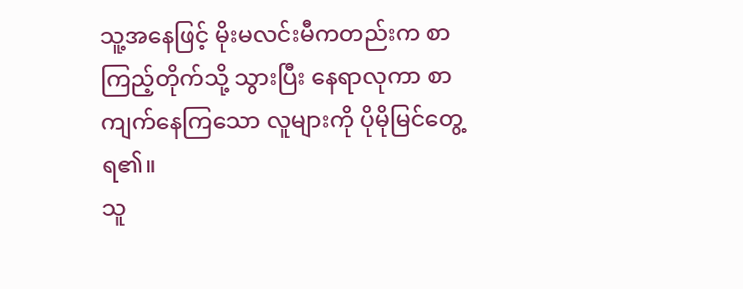သူ့အနေဖြင့် မိုးမလင်းမီကတည်းက စာကြည့်တိုက်သို့ သွားပြီး နေရာလုကာ စာကျက်နေကြသော လူများကို ပိုမိုမြင်တွေ့ရ၏။
သူ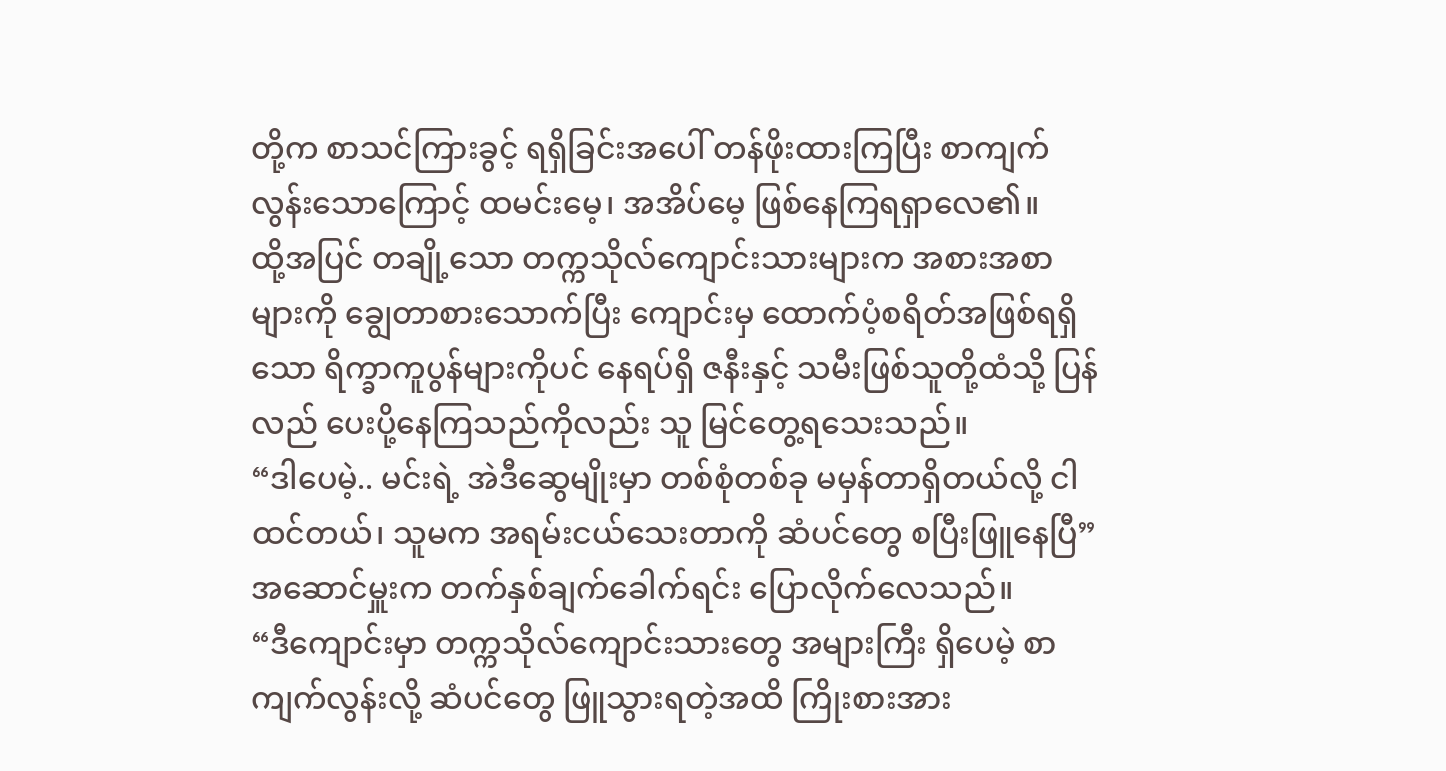တို့က စာသင်ကြားခွင့် ရရှိခြင်းအပေါ် တန်ဖိုးထားကြပြီး စာကျက်လွန်းသောကြောင့် ထမင်းမေ့၊ အအိပ်မေ့ ဖြစ်နေကြရရှာလေ၏။
ထို့အပြင် တချို့သော တက္ကသိုလ်ကျောင်းသားများက အစားအစာများကို ချွေတာစားသောက်ပြီး ကျောင်းမှ ထောက်ပံ့စရိတ်အဖြစ်ရရှိသော ရိက္ခာကူပွန်များကိုပင် နေရပ်ရှိ ဇနီးနှင့် သမီးဖြစ်သူတို့ထံသို့ ပြန်လည် ပေးပို့နေကြသည်ကိုလည်း သူ မြင်တွေ့ရသေးသည်။
“ဒါပေမဲ့.. မင်းရဲ့ အဲဒီဆွေမျိုးမှာ တစ်စုံတစ်ခု မမှန်တာရှိတယ်လို့ ငါထင်တယ်၊ သူမက အရမ်းငယ်သေးတာကို ဆံပင်တွေ စပြီးဖြူနေပြီ”
အဆောင်မှူးက တက်နှစ်ချက်ခေါက်ရင်း ပြောလိုက်လေသည်။
“ဒီကျောင်းမှာ တက္ကသိုလ်ကျောင်းသားတွေ အများကြီး ရှိပေမဲ့ စာကျက်လွန်းလို့ ဆံပင်တွေ ဖြူသွားရတဲ့အထိ ကြိုးစားအား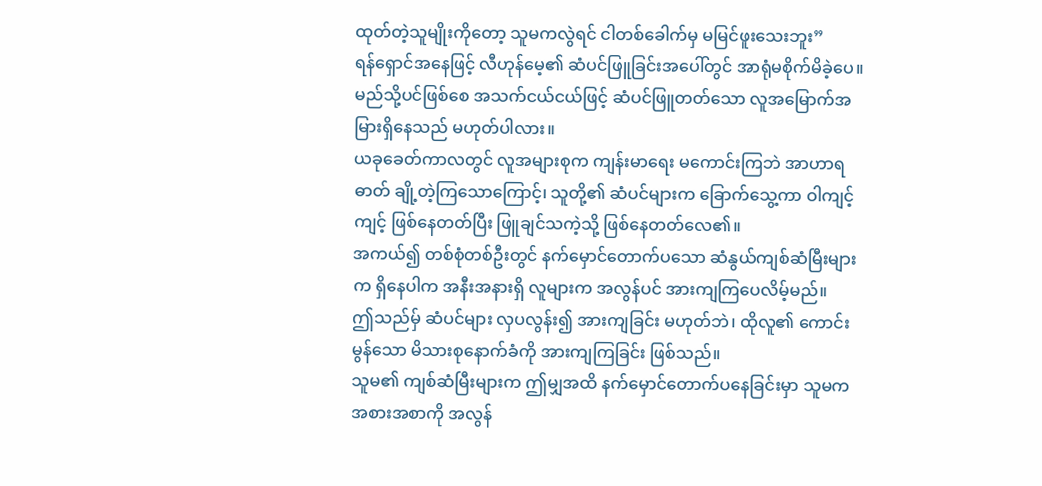ထုတ်တဲ့သူမျိုးကိုတော့ သူမကလွဲရင် ငါတစ်ခေါက်မှ မမြင်ဖူးသေးဘူး”
ရန်ရှောင်အနေဖြင့် လီဟုန်မေ့၏ ဆံပင်ဖြူခြင်းအပေါ်တွင် အာရုံမစိုက်မိခဲ့ပေ။
မည်သို့ပင်ဖြစ်စေ အသက်ငယ်ငယ်ဖြင့် ဆံပင်ဖြူတတ်သော လူအမြောက်အမြားရှိနေသည် မဟုတ်ပါလား။
ယခုခေတ်ကာလတွင် လူအများစုက ကျန်းမာရေး မကောင်းကြဘဲ အာဟာရဓာတ် ချို့တဲ့ကြသောကြောင့်၊ သူတို့၏ ဆံပင်များက ခြောက်သွေ့ကာ ဝါကျင့်ကျင့် ဖြစ်နေတတ်ပြီး ဖြူချင်သကဲ့သို့ ဖြစ်နေတတ်လေ၏။
အကယ်၍ တစ်စုံတစ်ဦးတွင် နက်မှောင်တောက်ပသော ဆံနွယ်ကျစ်ဆံမြီးများက ရှိနေပါက အနီးအနားရှိ လူများက အလွန်ပင် အားကျကြပေလိမ့်မည်။
ဤသည်မှ် ဆံပင်များ လှပလွန်း၍ အားကျခြင်း မဟုတ်ဘဲ၊ ထိုလူ၏ ကောင်းမွန်သော မိသားစုနောက်ခံကို အားကျကြခြင်း ဖြစ်သည်။
သူမ၏ ကျစ်ဆံမြီးများက ဤမျှအထိ နက်မှောင်တောက်ပနေခြင်းမှာ သူမက အစားအစာကို အလွန်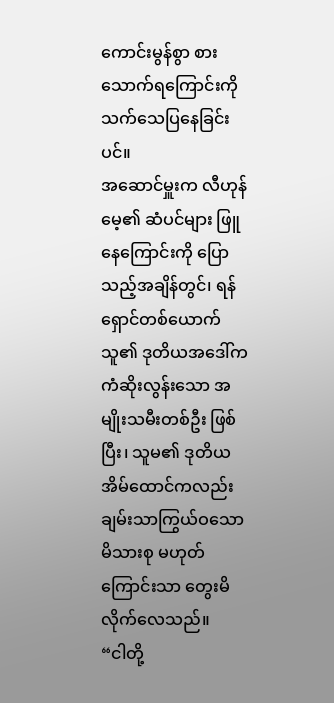ကောင်းမွန်စွာ စားသောက်ရကြောင်းကို သက်သေပြနေခြင်းပင်။
အဆောင်မှူးက လီဟုန်မေ့၏ ဆံပင်များ ဖြူနေကြောင်းကို ပြောသည့်အချိန်တွင်၊ ရန်ရှောင်တစ်ယောက် သူ၏ ဒုတိယအဒေါ်က ကံဆိုးလွန်းသော အမျိုးသမီးတစ်ဦး ဖြစ်ပြီး၊ သူမ၏ ဒုတိယအိမ်ထောင်ကလည်း ချမ်းသာကြွယ်ဝသော မိသားစု မဟုတ်ကြောင်းသာ တွေးမိလိုက်လေသည်။
“ငါတို့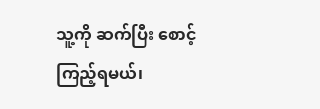သူ့ကို ဆက်ပြီး စောင့်ကြည့်ရမယ်၊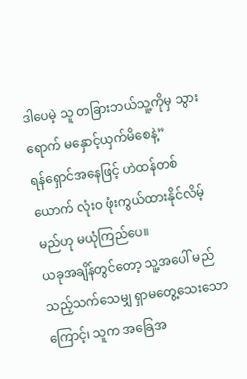ဒါပေမဲ့ သူ တခြားဘယ်သူ့ကိုမှ သွားရောက် မနှောင့်ယှက်မိစေနဲ့”
ရန်ရှောင်အနေဖြင့် ဟဲထန်တစ်ယောက် လုံးဝ ဖုံးကွယ်ထားနိုင်လိမ့်မည်ဟု မယုံကြည်ပေ။
ယခုအချိန်တွင်တော့ သူ့အပေါ် မည်သည့်သက်သေမျှ ရှာမတွေ့သေးသောကြောင့်၊ သူက အခြေအ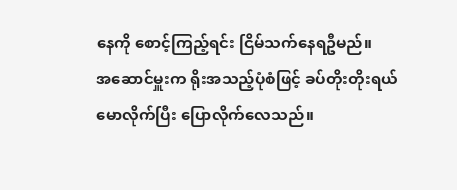နေကို စောင့်ကြည့်ရင်း ငြိမ်သက်နေရဦမည်။
အဆောင်မှူးက ရိုးအသည့်ပုံစံဖြင့် ခပ်တိုးတိုးရယ်မောလိုက်ပြီး ပြောလိုက်လေသည်။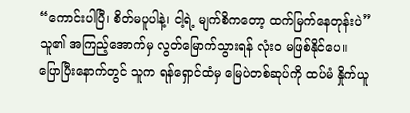“ကောင်းပါပြီ၊ စိတ်မပူပါနဲ့၊ ငါ့ရဲ့ မျက်စိကတော့ ထက်မြက်နေတုန်းပဲ”
သူ၏ အကြည့်အောက်မှ လွတ်မြောက်သွားရန် လုံးဝ မဖြစ်နိုင်ပေ။
ပြောပြီးနောက်တွင် သူက ရန်ရှောင်ထံမှ မြေပဲတစ်ဆုပ်ကို ထပ်မံ နှိုက်ယူ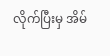လိုက်ပြီးမှ အိမ်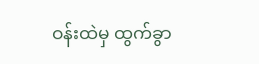ဝန်းထဲမှ ထွက်ခွာ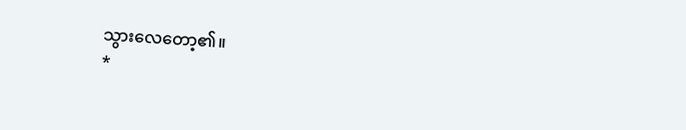သွားလေတော့၏။
*